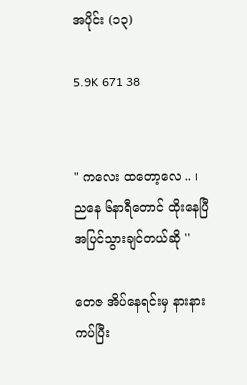အပိုင်း (၁၃)

5.9K 671 38


" ကလေး ထတော့လေ .. ၊ ညနေ ၆နာရီတောင် ထိုးနေပြီ အပြင်သွားချင်တယ်ဆို ''

တေဇ အိပ်နေရင်းမှ နားနားကပ်ပြီး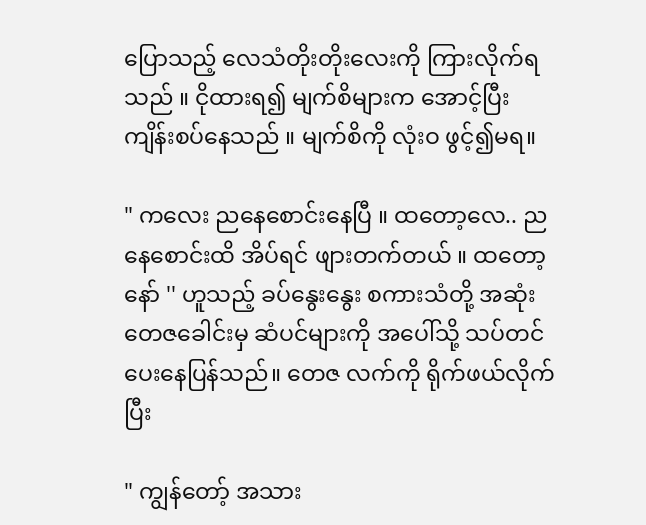ပြောသည့် လေသံတိုးတိုးလေးကို ကြားလိုက်ရသည် ။ ငိုထားရ၍ မျက်စိများက အောင့်ပြီး ကျိန်းစပ်နေသည် ။ မျက်စိကို လုံးဝ ဖွင့်၍မရ။

" ကလေး ညနေစောင်းနေပြီ ။ ထတော့လေ.. ညနေစောင်းထိ အိပ်ရင် ဖျားတက်တယ် ။ ထတော့နော် '' ဟူသည့် ခပ်နွေးနွေး စကားသံတို့ အဆုံး တေဇခေါင်းမှ ဆံပင်များကို အပေါ်သို့ သပ်တင် ပေးနေပြန်သည်။ တေဇ လက်ကို ရိုက်ဖယ်လိုက်ပြီး

" ကျွန်တော့် အသား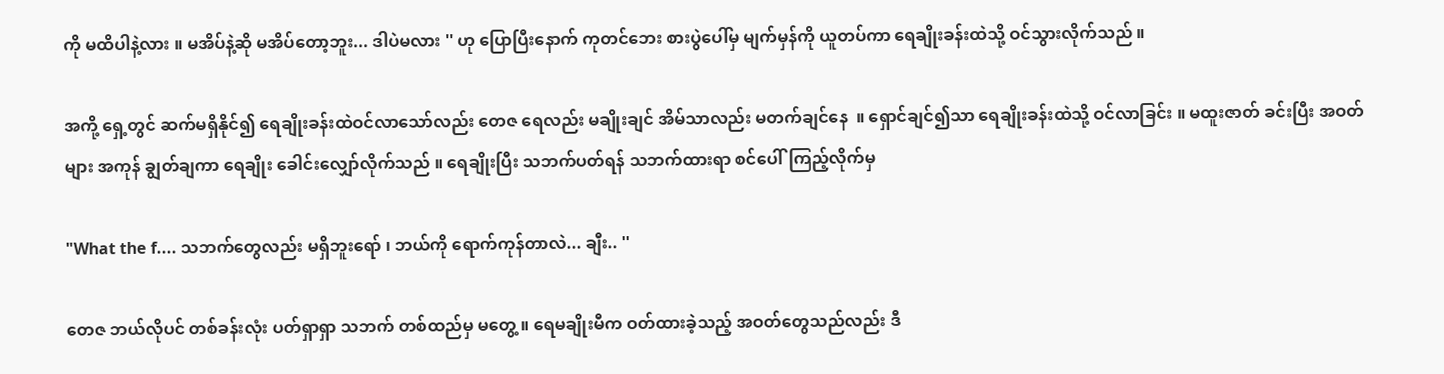ကို မထိပါနဲ့လား ။ မအိပ်နဲ့ဆို မအိပ်တော့ဘူး... ဒါပဲမလား '' ဟု ပြောပြီးနောက် ကုတင်ဘေး စားပွဲပေါ်မှ မျက်မှန်ကို ယူတပ်ကာ ရေချိုးခန်းထဲသို့ ဝင်သွားလိုက်သည် ။

အကို့ ရှေ့တွင် ဆက်မရှိနိုင်၍ ရေချိုးခန်းထဲဝင်လာသော်လည်း တေဇ ရေလည်း မချိုးချင် အိမ်သာလည်း မတက်ချင်နေ  ။ ရှောင်ချင်၍သာ ရေချိုးခန်းထဲသို့ ဝင်လာခြင်း ။ မထူးဇာတ် ခင်းပြီး အဝတ်များ အကုန် ချွတ်ချကာ ရေချိုး ခေါင်းလျှော်လိုက်သည် ။ ရေချိုးပြီး သဘက်ပတ်ရန် သဘက်ထားရာ စင်ပေါ်ကြည့်လိုက်မှ

"What the f.... သဘက်တွေလည်း မရှိဘူးရော် ၊ ဘယ်ကို ရောက်ကုန်တာလဲ... ချီး.. ''

တေဇ ဘယ်လိုပင် တစ်ခန်းလုံး ပတ်ရှာရှာ သဘက် တစ်ထည်မှ မတွေ့ ။ ရေမချိုးမီက ဝတ်ထားခဲ့သည့် အဝတ်တွေသည်လည်း ဒီ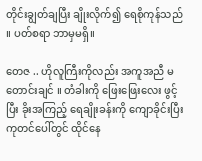တိုင်းချွတ်ချပြီး ချိုးလိုက်၍ ရေစိုကုန်သည် ။ ပတ်စရာ ဘာမှမရှိ။

တေဇ .. ဟိုလူကြီးကိုလည်း အကူအညီ မတောင်းချင် ။ တံခါးကို ဖြေးဖြေးလေး ဖွင့်ပြီး ခိုးအကြည့် ရေချိုးခန်းကို ကျောခိုင်းပြီး ကုတင်ပေါ်တွင် ထိုင်နေ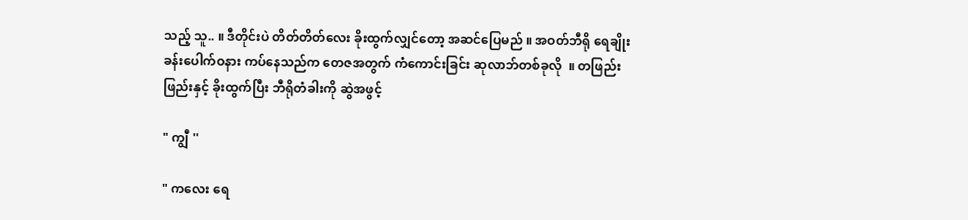သည့် သူ.. ။ ဒီတိုင်းပဲ တိတ်တိတ်လေး ခိုးထွက်လျှင်တော့ အဆင်ပြေမည် ။ အဝတ်ဘီရို ရေချိုးခန်းပေါက်ဝနား ကပ်နေသည်က တေဇအတွက် ကံကောင်းခြင်း ဆုလာဘ်တစ်ခုလို  ။ တဖြည်းဖြည်းနှင့် ခိုးထွက်ပြီး ဘီရိုတံခါးကို ဆွဲအဖွင့်

" ကျွီ ''

" ကလေး ရေ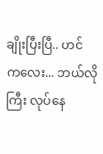ချိုးပြီးပြီ.. ဟင် ကလေး... ဘယ်လိုကြီး လုပ်နေ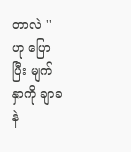တာလဲ '' ဟု ပြောပြီး မျက်နှာကို ချာခနဲ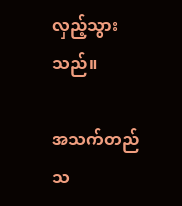လှည့်သွားသည်။

အသက်တည်သ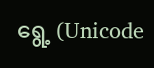ရွေ့ (Unicode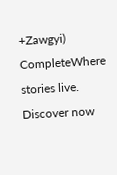+Zawgyi) CompleteWhere stories live. Discover now